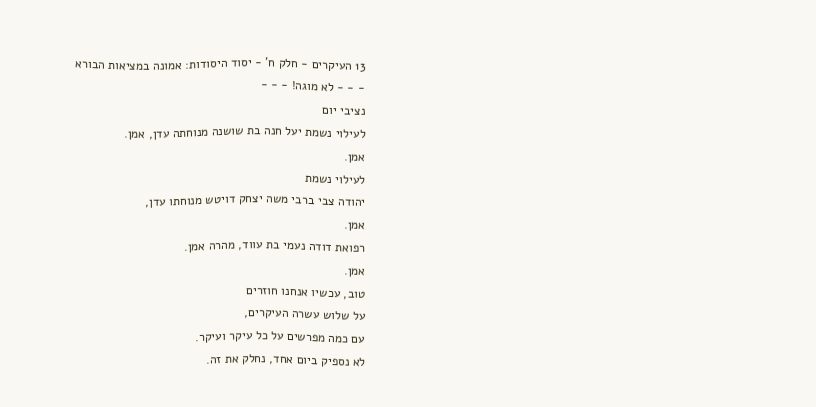13 העיקרים - חלק ח' - יסוד היסודות: אמונה במציאות הבורא
- - - לא מוגה! - - -
נציבי יום
לעילוי נשמת יעל חנה בת שושנה מנוחתה עדן, אמן.
אמן.
לעילוי נשמת
יהודה צבי ברבי משה יצחק דויטש מנוחתו עדן,
אמן.
רפואת דודה נעמי בת עווד, מהרה אמן.
אמן.
טוב, עכשיו אנחנו חוזרים
על שלוש עשרה העיקרים,
עם כמה מפרשים על כל עיקר ועיקר.
לא נספיק ביום אחד, נחלק את זה.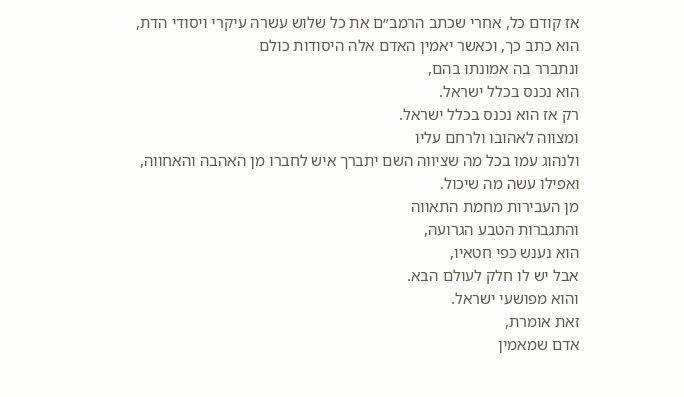אז קודם כל, אחרי שכתב הרמב״ם את כל שלוש עשרה עיקרי ויסודי הדת,
הוא כתב כך, וכאשר יאמין האדם אלה היסודות כולם
ונתברר בה אמונתו בהם,
הוא נכנס בכלל ישראל.
רק אז הוא נכנס בכלל ישראל.
ומצווה לאהובו ולרחם עליו
ולנהוג עמו בכל מה שציווה השם יתברך איש לחברו מן האהבה והאחווה,
ואפילו עשה מה שיכול.
מן העבירות מחמת התאווה
והתגברות הטבע הגרועה,
הוא נענש כפי חטאיו,
אבל יש לו חלק לעולם הבא.
והוא מפושעי ישראל.
זאת אומרת,
אדם שמאמין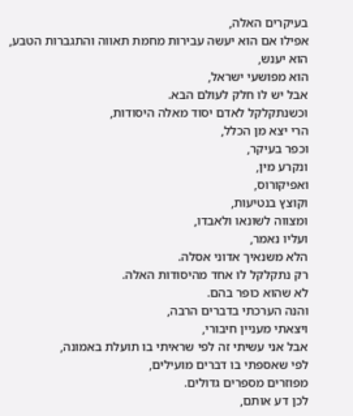בעיקרים האלה,
אפילו אם הוא יעשה עבירות מחמת תאווה והתגברות הטבע,
הוא יענש,
הוא מפושעי ישראל,
אבל יש לו חלק לעולם הבא.
וכשנתקלקל לאדם יסוד מאלה היסודות,
הרי יצא מן הכלל,
וכפר בעיקר,
ונקרע מין,
ואפיקורוס,
וקוצץ בנטיעות,
ומצווה לשונאו ולאבדו,
ועליו נאמר,
הלא משנאיך אדוני אסלה.
רק נתקלקל לו אחד מהיסודות האלה.
לא שהוא כופר בהם.
והנה הערכתי בדברים הרבה,
ויצאתי מעניין חיבורי,
אבל אני עשיתי זה לפי שראיתי בו תועלת באמונה,
לפי שאספתי בו דברים מועילים,
מפוזרים מספרים גדולים.
לכן דע אותם,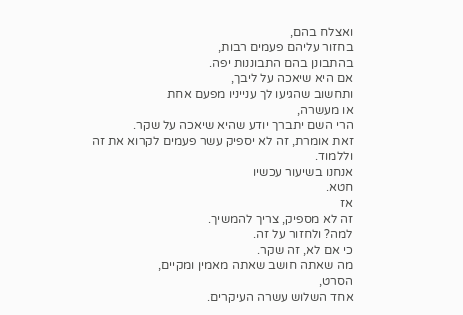ואצלח בהם,
בחזור עליהם פעמים רבות,
בהתבונן בהם התבוננות יפה.
אם היא שיאכה על ליבך,
ותחשוב שהגיעו לך ענייניו מפעם אחת
או מעשרה,
הרי השם יתברך יודע שהיא שיאכה על שקר.
זאת אומרת, זה לא יספיק עשר פעמים לקרוא את זה וללמוד.
אנחנו בשיעור עכשיו
חטא.
אז
זה לא מספיק, צריך להמשיך.
למה? ולחזור על זה.
כי אם לא, זה שקר.
מה שאתה חושב שאתה מאמין ומקיים,
הסרט,
אחד השלוש עשרה העיקרים.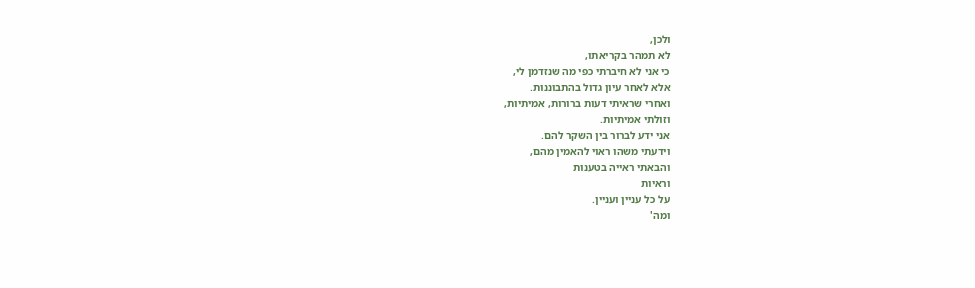ולכן,
לא תמהר בקריאתו,
כי אני לא חיברתי כפי מה שנזדמן לי,
אלא לאחר עיון גדול בהתבוננות.
ואחרי שראיתי דעות ברורות, אמיתיות,
וזולתי אמיתיות.
אני ידע לברור בין השקר להם.
וידעתי משהו ראוי להאמין מהם,
והבאתי ראייה בטענות
וראיות
על כל עניין ועניין.
ומה'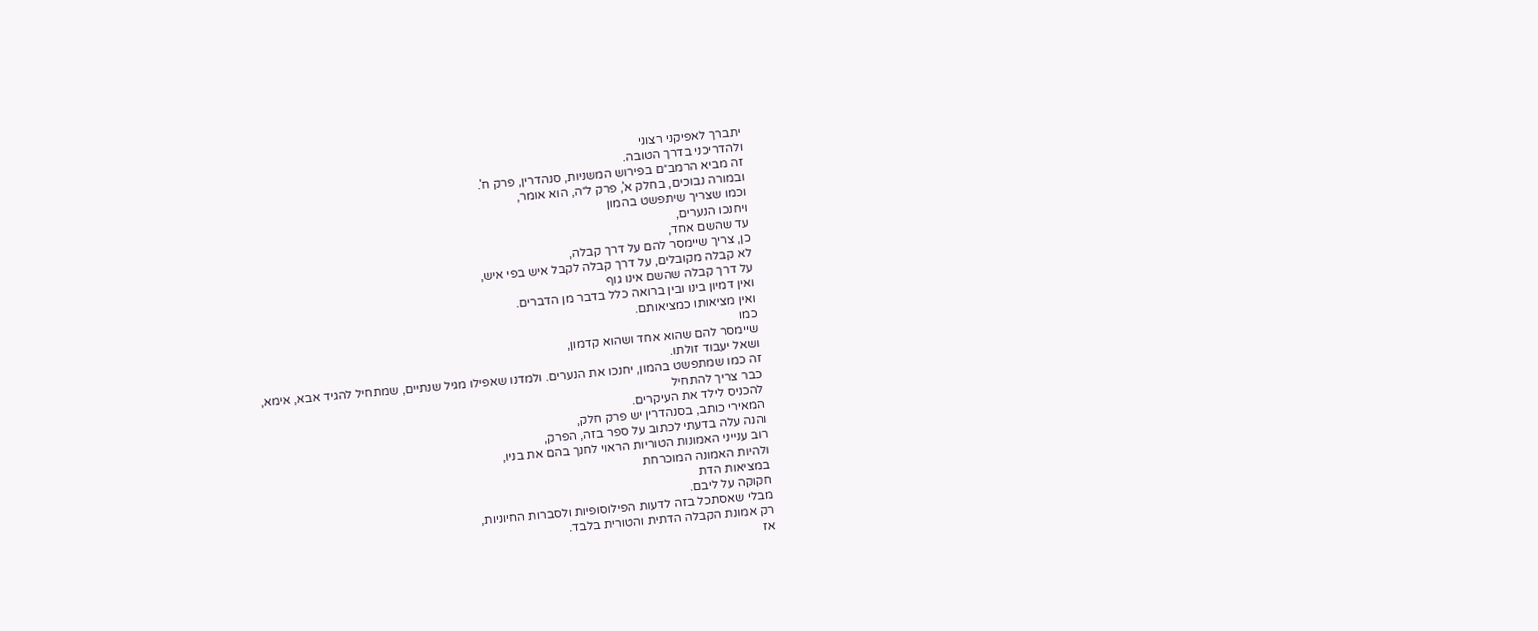יתברך לאפיקני רצוני
ולהדריכני בדרך הטובה.
זה מביא הרמב״ם בפירוש המשניות, סנהדרין, פרק ח'.
ובמורה נבוכים, בחלק א', פרק ל״ה, הוא אומר,
וכמו שצריך שיתפשט בהמון
ויחנכו הנערים,
עד שהשם אחד,
כן, צריך שיימסר להם על דרך קבלה,
לא קבלה מקובלים, על דרך קבלה לקבל איש בפי איש,
על דרך קבלה שהשם אינו גוף
ואין דמיון בינו ובין ברואה כלל בדבר מן הדברים.
ואין מציאותו כמציאותם.
כמו
שיימסר להם שהוא אחד ושהוא קדמון,
ושאל יעבוד זולתו.
זה כמו שמתפשט בהמון, יחנכו את הנערים. ולמדנו שאפילו מגיל שנתיים, שמתחיל להגיד אבא, אימא,
כבר צריך להתחיל
להכניס לילד את העיקרים.
המאירי כותב, בסנהדרין יש פרק חלק,
והנה עלה בדעתי לכתוב על ספר בזה, הפרק,
רוב ענייני האמונות הטוריות הראוי לחנך בהם את בניו,
ולהיות האמונה המוכרחת
במציאות הדת
חקוקה על ליבם.
מבלי שאסתכל בזה לדעות הפילוסופיות ולסברות החיוניות,
רק אמונת הקבלה הדתית והטורית בלבד.
אז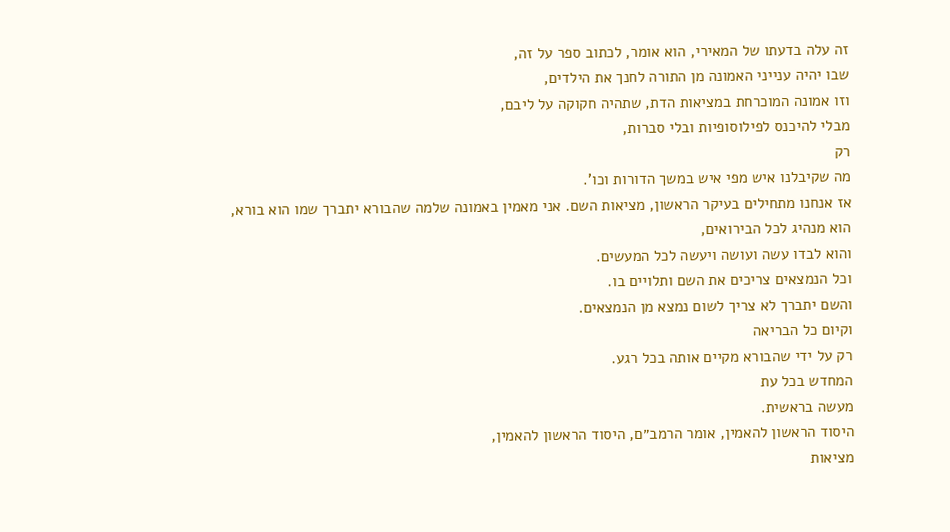זה עלה בדעתו של המאירי, הוא אומר, לכתוב ספר על זה,
שבו יהיה ענייני האמונה מן התורה לחנך את הילדים,
וזו אמונה המוכרחת במציאות הדת, שתהיה חקוקה על ליבם,
מבלי להיכנס לפילוסופיות ובלי סברות,
רק
מה שקיבלנו איש מפי איש במשך הדורות וכו'.
אז אנחנו מתחילים בעיקר הראשון, מציאות השם. אני מאמין באמונה שלמה שהבורא יתברך שמו הוא בורא,
הוא מנהיג לכל הבירואים,
והוא לבדו עשה ועושה ויעשה לכל המעשים.
וכל הנמצאים צריכים את השם ותלויים בו.
והשם יתברך לא צריך לשום נמצא מן הנמצאים.
וקיום כל הבריאה
רק על ידי שהבורא מקיים אותה בכל רגע.
המחדש בכל עת
מעשה בראשית.
היסוד הראשון להאמין, אומר הרמב״ם, היסוד הראשון להאמין,
מציאות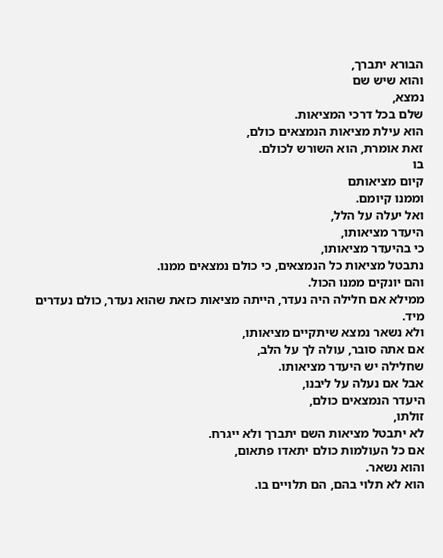הבורא יתברך,
והוא שיש שם
נמצא,
שלם בכל דרכי המציאות.
הוא עילת מציאות הנמצאים כולם,
זאת אומרת, הוא השורש לכולם.
בו
קיום מציאותם
וממנו קיומם.
ואל יעלה על הלל,
היעדר מציאותו,
כי בהיעדר מציאותו,
נתבטל מציאות כל הנמצאים, כי כולם נמצאים ממנו.
והם יונקים ממנו הכול.
ממילא אם חלילה היה נעדר, הייתה מציאות כזאת שהוא נעדר, כולם נעדרים מיד.
ולא נשאר נמצא שיתקיים מציאותו,
אם אתה סובר, עולה לך על הלב,
שחלילה יש היעדר מציאותו.
אבל אם נעלה על ליבנו,
היעדר הנמצאים כולם,
זולתו,
לא יתבטל מציאות השם יתברך ולא ייגרח.
אם כל העולמות כולם יתאדו פתאום,
והוא נשאר.
הוא לא תלוי בהם, הם תלויים בו.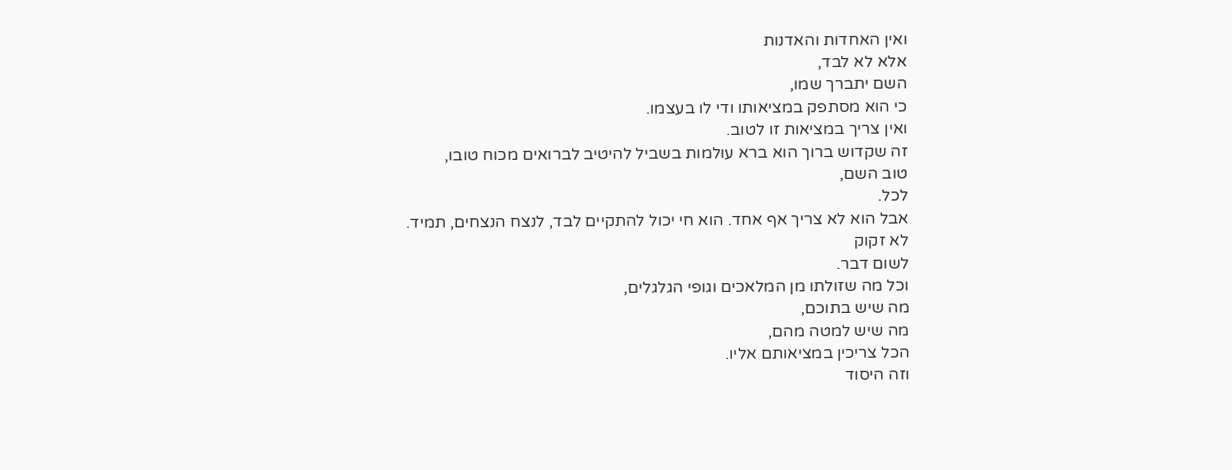ואין האחדות והאדנות
אלא לא לבד,
השם יתברך שמו,
כי הוא מסתפק במציאותו ודי לו בעצמו.
ואין צריך במציאות זו לטוב.
זה שקדוש ברוך הוא ברא עולמות בשביל להיטיב לברואים מכוח טובו,
טוב השם,
לכל.
אבל הוא לא צריך אף אחד. הוא חי יכול להתקיים לבד, לנצח הנצחים, תמיד.
לא זקוק
לשום דבר.
וכל מה שזולתו מן המלאכים וגופי הגלגלים,
מה שיש בתוכם,
מה שיש למטה מהם,
הכל צריכין במציאותם אליו.
וזה היסוד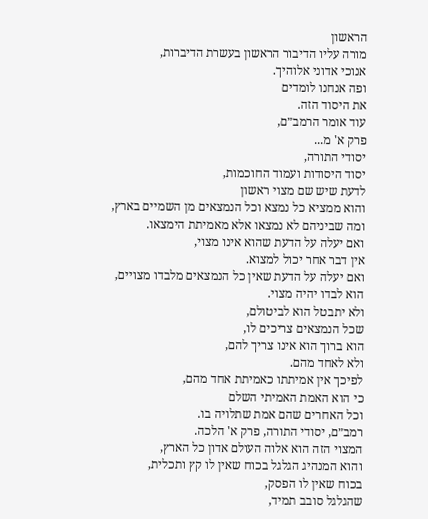הראשון
מורה עליו הדיבור הראשון בעשרת הדיברות,
אנוכי אדוני אלוהיך.
ופה אנחנו לומדים
את היסוד הזה.
עוד אומר הרמב״ם,
פרק א' מ...
יסודי התורה,
יסוד היסודות ועמוד החוכמות,
לדעת שיש שם מצוי ראשון
והוא ממציא כל נמצא וכל הנמצאים מן השמיים בארץ,
ומה שביניהם לא נמצאו אלא מאמיתת הימצאו.
ואם יעלה על הדעת שהוא אינו מצוי,
אין דבר אחר יכול למצוא.
ואם יעלה על הדעת שאין כל הנמצאים מלבדו מצויים,
הוא לבדו יהיה מצוי.
ולא יתבטל הוא לביטולם,
שכל הנמצאים צריכים לו,
הוא ברוך הוא אינו צריך להם,
ולא לאחד מהם.
לפיכך אין אמיתתו כאמיתת אחד מהם,
כי הוא האמת האמיתי השלם
וכל האחרים שהם אמת שתלויה בו.
רמב״ם, יסודי התורה, פרק א' הלכה.
המצוי הזה הוא אלוה העולם אדון כל הארץ,
והוא המנהיג הגלגל בכוח שאין לו קץ ותכלית,
בכוח שאין לו הפסק,
שהגלגל סובב תמיד,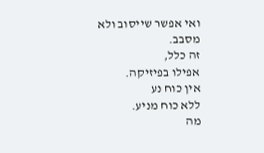ואי אפשר שייסוב ולא מסבב.
זה כלל,
אפילו בפיזיקה.
אין כוח נע
ללא כוח מניע.
מה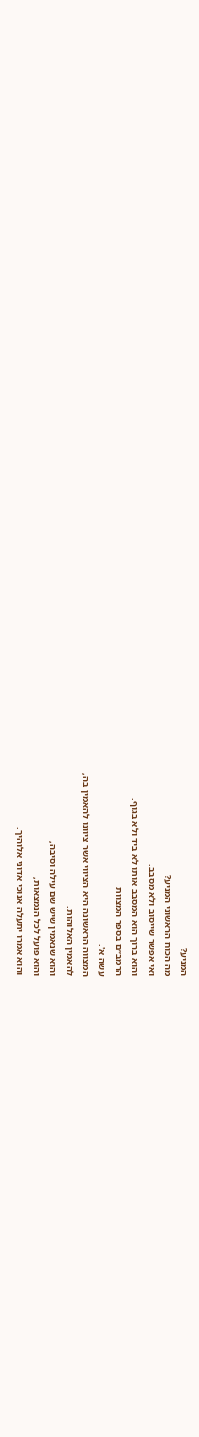המניע?
מה הכוח הראשוני המניע?
ואי אפשר שייסוב ולא מסבב.
והוא ברוך הוא המסבב אותו לא ביד ולא בגוף.
הרמב״ם בספר המצוות
עשה א'.
המצווה הראשונה היא הציווי אשר ציוונו להאמין בה,
להאמין האלוהות.
והוא שנאמין שיש שם עילה וסיבה,
והוא פועל לכל הנמצאות,
והוא אמרו יתעלה אנוכי אדוני אלוהיך.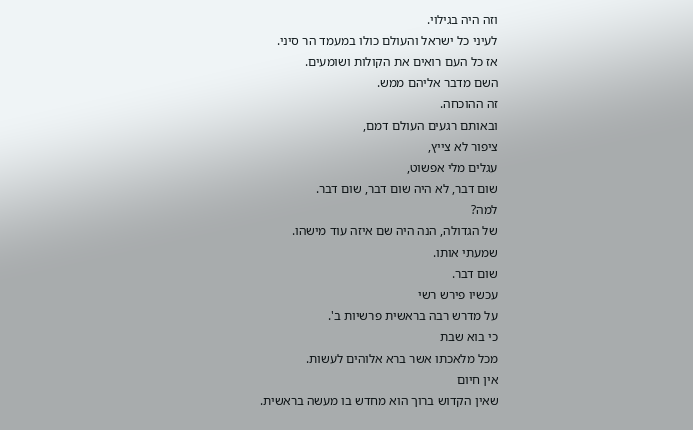וזה היה בגילוי.
לעיני כל ישראל והעולם כולו במעמד הר סיני.
אז כל העם רואים את הקולות ושומעים.
השם מדבר אליהם ממש.
זה ההוכחה.
ובאותם רגעים העולם דמם,
ציפור לא צייץ,
עגלים מלי אפשוט,
שום דבר, לא היה שום דבר, שום דבר.
למה?
של הגדולה, הנה היה שם איזה עוד מישהו.
שמעתי אותו.
שום דבר.
עכשיו פירש רשי
על מדרש רבה בראשית פרשיות ב'.
כי בוא שבת
מכל מלאכתו אשר ברא אלוהים לעשות.
אין חיום
שאין הקדוש ברוך הוא מחדש בו מעשה בראשית.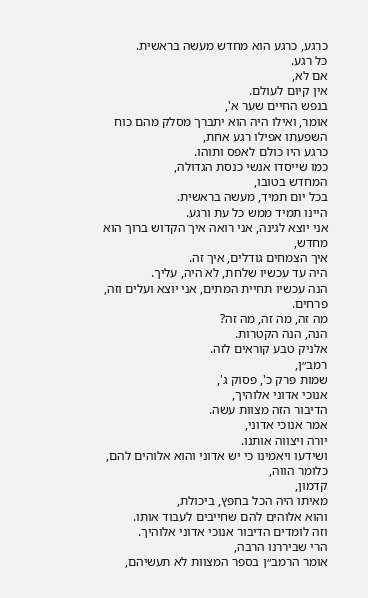כרגע, כרגע הוא מחדש מעשה בראשית.
כל רגע.
אם לא,
אין קיום לעולם.
בנפש החיים שער א',
אומר, ואילו היה הוא יתברך מסלק מהם כוח השפעתו אפילו רגע אחת,
כרגע היו כולם לאפס ותוהו.
כמו שייסדו אנשי כנסת הגדולה,
המחדש בטובו,
בכל יום תמיד, מעשה בראשית.
היינו תמיד ממש כל עת ורגע.
אני יוצא לגינה, אני רואה איך הקדוש ברוך הוא מחדש,
איך הצמחים גודלים, איך זה.
היה עד עכשיו שלחת, לא היה, עליך.
הנה עכשיו תחיית המתים, אני יוצא ועלים וזה, פרחים.
מה זה, מה זה, מה זה?
הנה, הנה הקטרות.
אלניק טבע קוראים לזה.
רמב״ן,
שמות פרק כ', פסוק ג',
אנוכי אדוני אלוהיך,
הדיבור הזה מצוות עשה.
אמר אנוכי אדוני,
יורה ויצווה אותנו.
ושידעו ויאמינו כי יש אדוני והוא אלוהים להם,
כלומר הווה,
קדמון,
מאיתו היה הכל בחפץ, ביכולת,
והוא אלוהים להם שחייבים לעבוד אותו.
וזה לומדים הדיבור אנוכי אדוני אלוהיך.
הרי שביררנו הרבה,
אומר הרמב״ן בספר המצוות לא תעשיהם,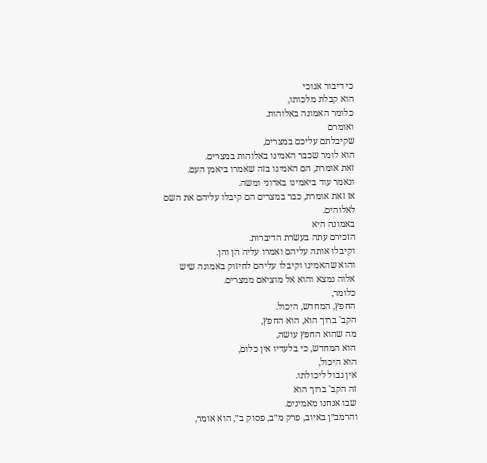כי דיבור אנוכי
הוא קבלת מלכותו,
כלומר האמונה באלוהות.
ואומרם
שקיבלתם עליכם במצרים,
הוא לומר שכבר האמינו באלוהות במצרים.
זאת אומרת, הם האמינו בזה שאמרו ביאמן העם.
ונאמר עוד ביאמינו באדוני ומשה.
אז זאת אומרת, כבר במצרים הם קיבלו עליהם את השם לאלוהים.
באמונה היא
הזכירם עתה בעשרת הדיברות.
וקיבלו אותה עליהם ואמרו עליה הן והן.
והוא שהאמינו וקיבלו עליהם לחיזוק באמונה שיש אלוה נמצא והוא אל מוציאם ממצרים.
כלומר,
החפץ, המחדש, היכול.
הקב' ברוך הוא, הוא החפץ,
מה שהוא החפץ עושה,
הוא המחדש, כי בלעדיו אין כלום,
הוא היכול,
אין גבול ליכולתו.
זה הקב' ברוך הוא
שבו אנחנו מאמינים.
והרמב״ן באיוב, פרק מ״ב, פסוק ב״, הוא אומר,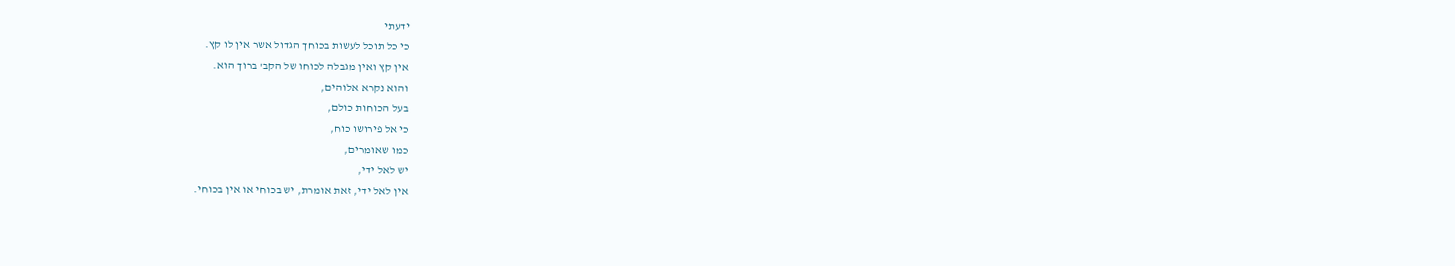ידעתי
כי כל תוכל לעשות בכוחך הגדול אשר אין לו קץ.
אין קץ ואין מגבלה לכוחו של הקב' ברוך הוא.
והוא נקרא אלוהים,
בעל הכוחות כולם,
כי אל פירושו כוח,
כמו שאומרים,
יש לאל ידי,
אין לאל ידי, זאת אומרת, יש בכוחי או אין בכוחי.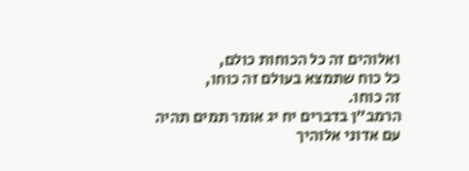ואלוהים זה כל הכוחות כולם,
כל כוח שתמצא בעולם זה כוחו,
זה כוחו.
הרמב״ן בדברים יח יג אומר תמים תהיה עם אדוני אלוהיך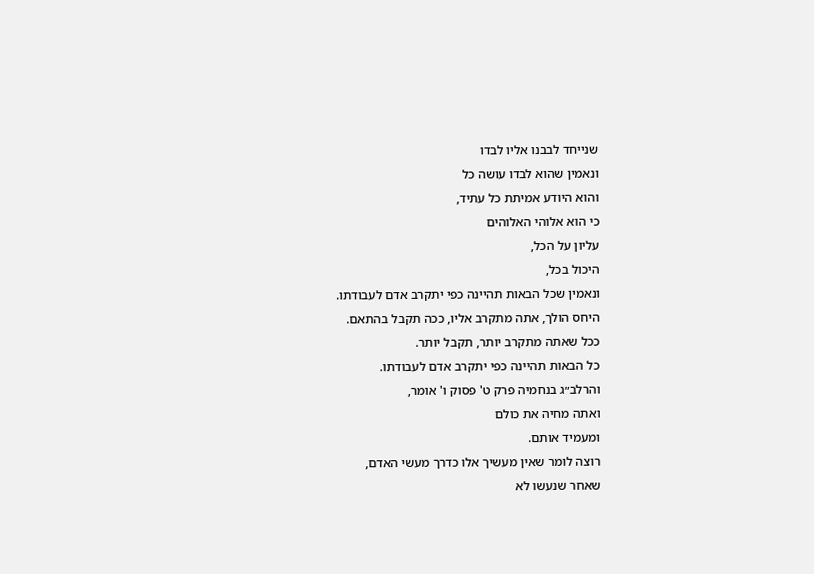שנייחד לבבנו אליו לבדו
ונאמין שהוא לבדו עושה כל
והוא היודע אמיתת כל עתיד,
כי הוא אלוהי האלוהים
עליון על הכל,
היכול בכל,
ונאמין שכל הבאות תהיינה כפי יתקרב אדם לעבודתו.
היחס הולך, אתה מתקרב אליו, ככה תקבל בהתאם.
ככל שאתה מתקרב יותר, תקבל יותר.
כל הבאות תהיינה כפי יתקרב אדם לעבודתו.
והרלב״ג בנחמיה פרק ט' פסוק ו' אומר,
ואתה מחיה את כולם
ומעמיד אותם.
רוצה לומר שאין מעשיך אלו כדרך מעשי האדם,
שאחר שנעשו לא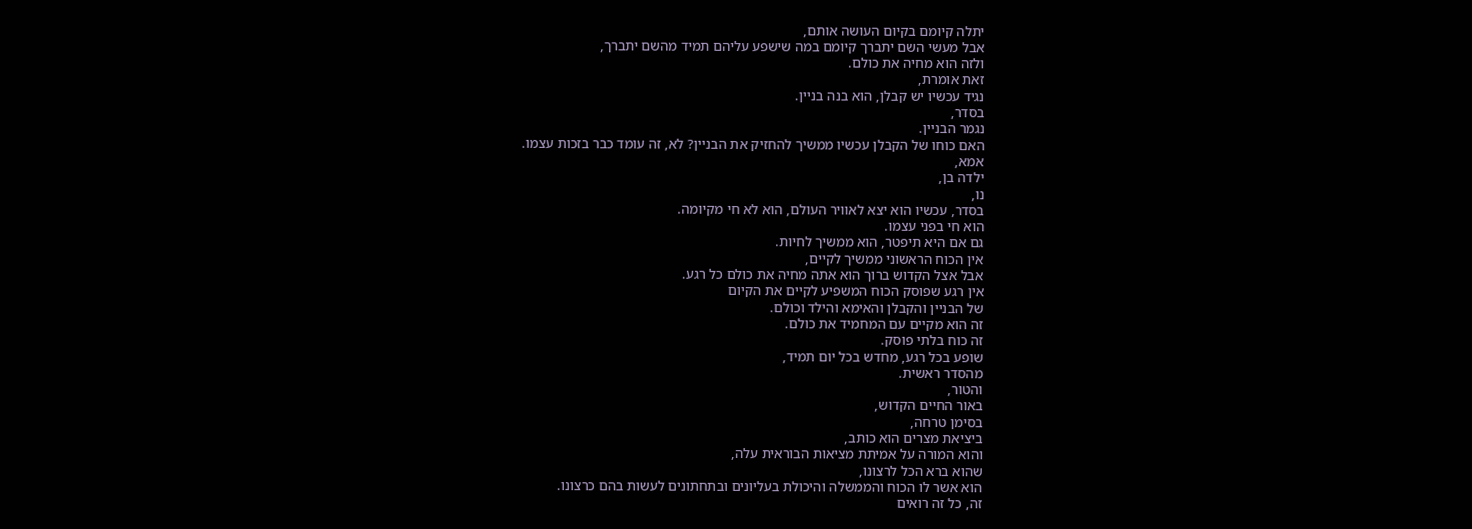יתלה קיומם בקיום העושה אותם,
אבל מעשי השם יתברך קיומם במה שישפע עליהם תמיד מהשם יתברך,
ולזה הוא מחיה את כולם.
זאת אומרת,
נגיד עכשיו יש קבלן, הוא בנה בניין.
בסדר,
נגמר הבניין.
האם כוחו של הקבלן עכשיו ממשיך להחזיק את הבניין? לא, זה עומד כבר בזכות עצמו.
אמא,
ילדה בן,
נו,
בסדר, עכשיו הוא יצא לאוויר העולם, הוא לא חי מקיומה.
הוא חי בפני עצמו.
גם אם היא תיפטר, הוא ממשיך לחיות.
אין הכוח הראשוני ממשיך לקיים,
אבל אצל הקדוש ברוך הוא אתה מחיה את כולם כל רגע.
אין רגע שפוסק הכוח המשפיע לקיים את הקיום
של הבניין והקבלן והאימא והילד וכולם.
זה הוא מקיים עם המחמיד את כולם.
זה כוח בלתי פוסק.
שופע בכל רגע, מחדש בכל יום תמיד,
מהסדר ראשית.
והטור,
באור החיים הקדוש,
בסימן טרחה,
ביציאת מצרים הוא כותב,
והוא המורה על אמיתת מציאות הבוראית עלה,
שהוא ברא הכל לרצונו,
הוא אשר לו הכוח והממשלה והיכולת בעליונים ובתחתונים לעשות בהם כרצונו.
זה, כל זה רואים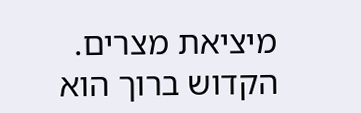מיציאת מצרים.
הקדוש ברוך הוא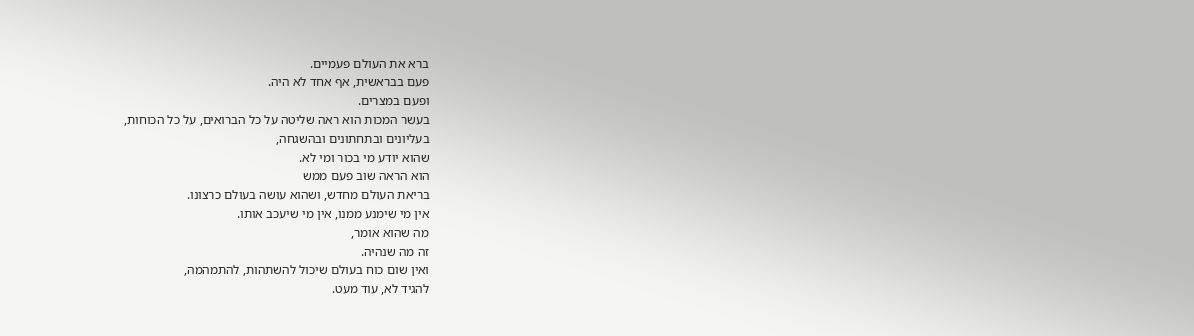ברא את העולם פעמיים.
פעם בבראשית, אף אחד לא היה.
ופעם במצרים.
בעשר המכות הוא ראה שליטה על כל הברואים, על כל הכוחות,
בעליונים ובתחתונים ובהשגחה,
שהוא יודע מי בכור ומי לא.
הוא הראה שוב פעם ממש
בריאת העולם מחדש, ושהוא עושה בעולם כרצונו.
אין מי שימנע ממנו, אין מי שיעכב אותו.
מה שהוא אומר,
זה מה שנהיה.
ואין שום כוח בעולם שיכול להשתהות, להתמהמה,
להגיד לא, עוד מעט.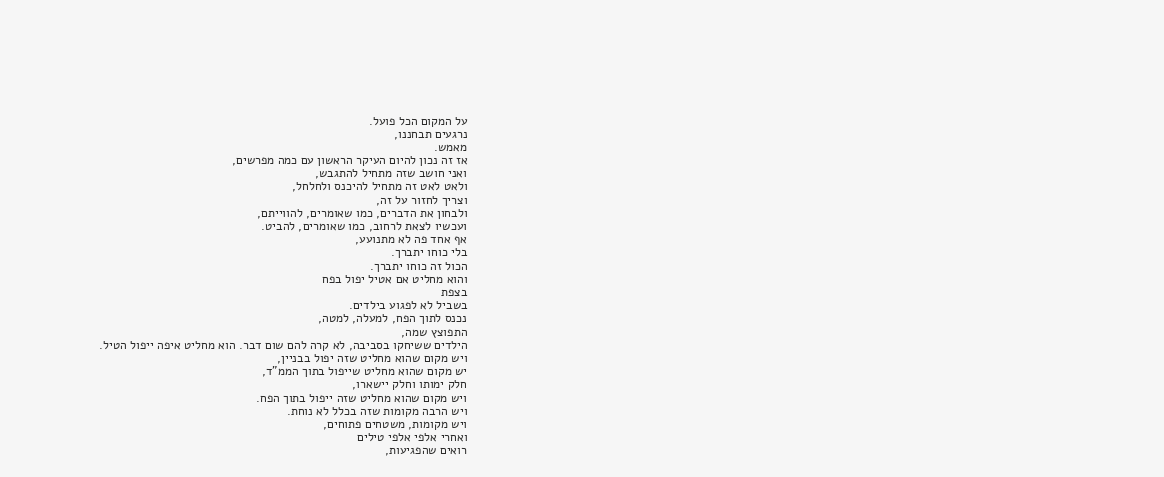על המקום הכל פועל.
נרגעים תבחננו,
מאמש.
אז זה נכון להיום העיקר הראשון עם כמה מפרשים,
ואני חושב שזה מתחיל להתגבש,
ולאט לאט זה מתחיל להיכנס ולחלחל,
וצריך לחזור על זה,
ולבחון את הדברים, כמו שאומרים, להווייתם,
ועכשיו לצאת לרחוב, כמו שאומרים, להביט.
אף אחד פה לא מתנועע,
בלי כוחו יתברך.
הכול זה כוחו יתברך.
והוא מחליט אם אטיל יפול בפח
בצפת
בשביל לא לפגוע בילדים.
נכנס לתוך הפח, למעלה, למטה,
התפוצץ שמה,
הילדים ששיחקו בסביבה, לא קרה להם שום דבר. הוא מחליט איפה ייפול הטיל.
ויש מקום שהוא מחליט שזה יפול בבניין,
יש מקום שהוא מחליט שייפול בתוך הממ”ד,
חלק ימותו וחלק יישארו,
ויש מקום שהוא מחליט שזה ייפול בתוך הפח.
ויש הרבה מקומות שזה בכלל לא נוחת.
ויש מקומות, משטחים פתוחים,
ואחרי אלפי אלפי טילים
רואים שהפגיעות,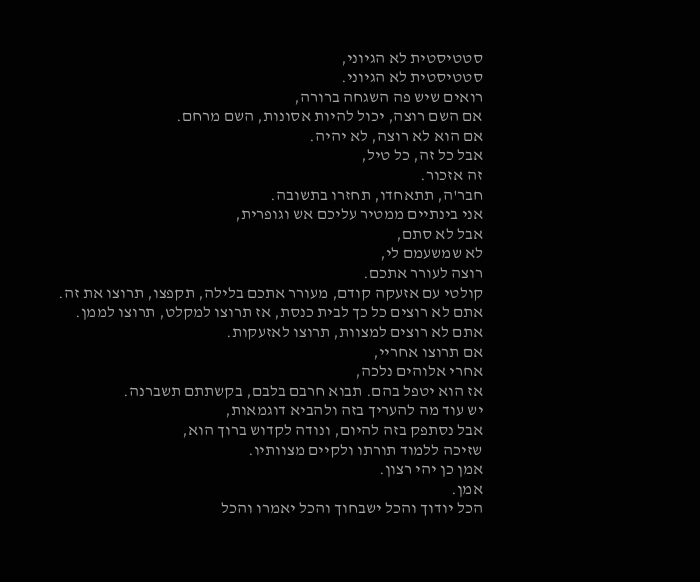סטטיסטית לא הגיוני,
סטטיסטית לא הגיוני.
רואים שיש פה השגחה ברורה,
אם השם רוצה, יכול להיות אסונות, השם מרחם.
אם הוא לא רוצה, לא יהיה.
אבל כל זה, כל טיל,
זה אזכור.
חבר'ה, תתאחדו, תחזרו בתשובה.
אני בינתיים ממטיר עליכם אש וגופרית,
אבל לא סתם,
לא שמשעמם לי,
רוצה לעורר אתכם.
קולטי עם אזעקה קודם, מעורר אתכם בלילה, תקפצו, תרוצו את זה.
אתם לא רוצים כל כך לבית כנסת, אז תרוצו למקלט, תרוצו לממן.
אתם לא רוצים למצוות, תרוצו לאזעקות.
אם תרוצו אחריי,
אחרי אלוהים נלכה,
אז הוא יטפל בהם. תבוא חרבם בלבם, בקשתתם תשברנה.
יש עוד מה להעריך בזה ולהביא דוגמאות,
אבל נסתפק בזה להיום, ונודה לקדוש ברוך הוא,
שזיכה ללמוד תורתו ולקיים מצוותיו.
אמן כן יהי רצון.
אמן.
הכל יודוך והכל ישבחוך והכל יאמרו והכל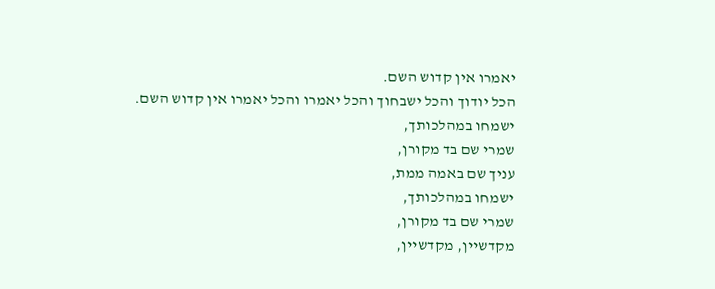יאמרו אין קדוש השם.
הכל יודוך והכל ישבחוך והכל יאמרו והכל יאמרו אין קדוש השם.
ישמחו במהלכותך,
שמרי שם בד מקורן,
עניך שם באמה ממת,
ישמחו במהלכותך,
שמרי שם בד מקורן,
מקדשיין, מקדשיין,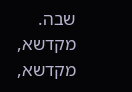שבה.
מקדשא, מקדשא,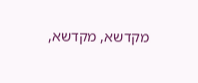מקדשא, מקדשא,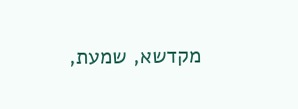מקדשא, שמעת,